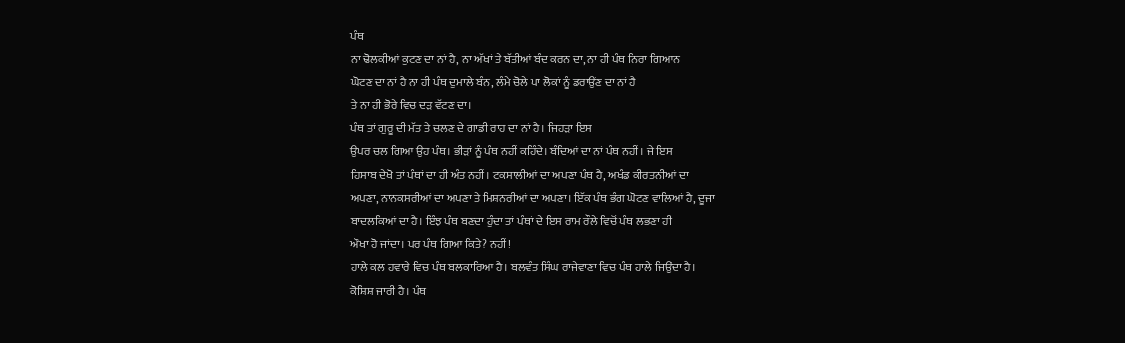ਪੰਥ
ਨਾ ਢੋਲਕੀਆਂ ਕੁਟਣ ਦਾ ਨਾਂ ਹੈ, ਨਾ ਅੱਖਾਂ ਤੇ ਬੱਤੀਆਂ ਬੰਦ ਕਰਨ ਦਾ, ਨਾ ਹੀ ਪੰਥ ਨਿਰਾ ਗਿਆਨ
ਘੋਟਣ ਦਾ ਨਾਂ ਹੈ ਨਾ ਹੀ ਪੰਥ ਦੁਮਾਲੇ ਬੰਨ, ਲੰਮੇ ਚੋਲੇ ਪਾ ਲੋਕਾਂ ਨੂੰ ਡਰਾਉਂਣ ਦਾ ਨਾਂ ਹੈ
ਤੇ ਨਾ ਹੀ ਭੋਰੇ ਵਿਚ ਦੜ ਵੱਟਣ ਦਾ।
ਪੰਥ ਤਾਂ ਗੁਰੂ ਦੀ ਮੱਤ ਤੇ ਚਲਣ ਦੇ ਗਾਡੀ ਰਾਹ ਦਾ ਨਾਂ ਹੈ। ਜਿਹੜਾ ਇਸ
ਉਪਰ ਚਲ ਗਿਆ ਉਹ ਪੰਥ। ਭੀੜਾਂ ਨੂੰ ਪੰਥ ਨਹੀਂ ਕਹਿੰਦੇ। ਬੰਦਿਆਂ ਦਾ ਨਾਂ ਪੰਥ ਨਹੀਂ। ਜੇ ਇਸ
ਹਿਸਾਬ ਦੇਖੋ ਤਾਂ ਪੰਥਾਂ ਦਾ ਹੀ ਅੰਤ ਨਹੀਂ। ਟਕਸਾਲੀਆਂ ਦਾ ਅਪਣਾ ਪੰਥ ਹੈ, ਅਖੰਡ ਕੀਰਤਨੀਆਂ ਦਾ
ਅਪਣਾ, ਨਾਨਕਸਰੀਆਂ ਦਾ ਅਪਣਾ ਤੇ ਮਿਸ਼ਨਰੀਆਂ ਦਾ ਅਪਣਾ। ਇੱਕ ਪੰਥ ਭੰਗ ਘੋਟਣ ਵਾਲਿਆਂ ਹੈ, ਦੂਜਾ
ਬਾਦਲਕਿਆਂ ਦਾ ਹੈ। ਇੰਝ ਪੰਥ ਬਣਦਾ ਹੁੰਦਾ ਤਾਂ ਪੰਥਾਂ ਦੇ ਇਸ ਰਾਮ ਰੌਲੇ ਵਿਚੋਂ ਪੰਥ ਲਭਣਾ ਹੀ
ਔਖਾ ਹੋ ਜਾਂਦਾ। ਪਰ ਪੰਥ ਗਿਆ ਕਿਤੇ? ਨਹੀਂ!
ਹਾਲੇ ਕਲ ਹਵਾਰੇ ਵਿਚ ਪੰਥ ਬਲਕਾਰਿਆ ਹੈ। ਬਲਵੰਤ ਸਿੰਘ ਰਾਜੇਵਾਣਾ ਵਿਚ ਪੰਥ ਹਾਲੇ ਜਿਉਂਦਾ ਹੈ।
ਕੋਸ਼ਿਸ਼ ਜਾਰੀ ਹੈ। ਪੰਥ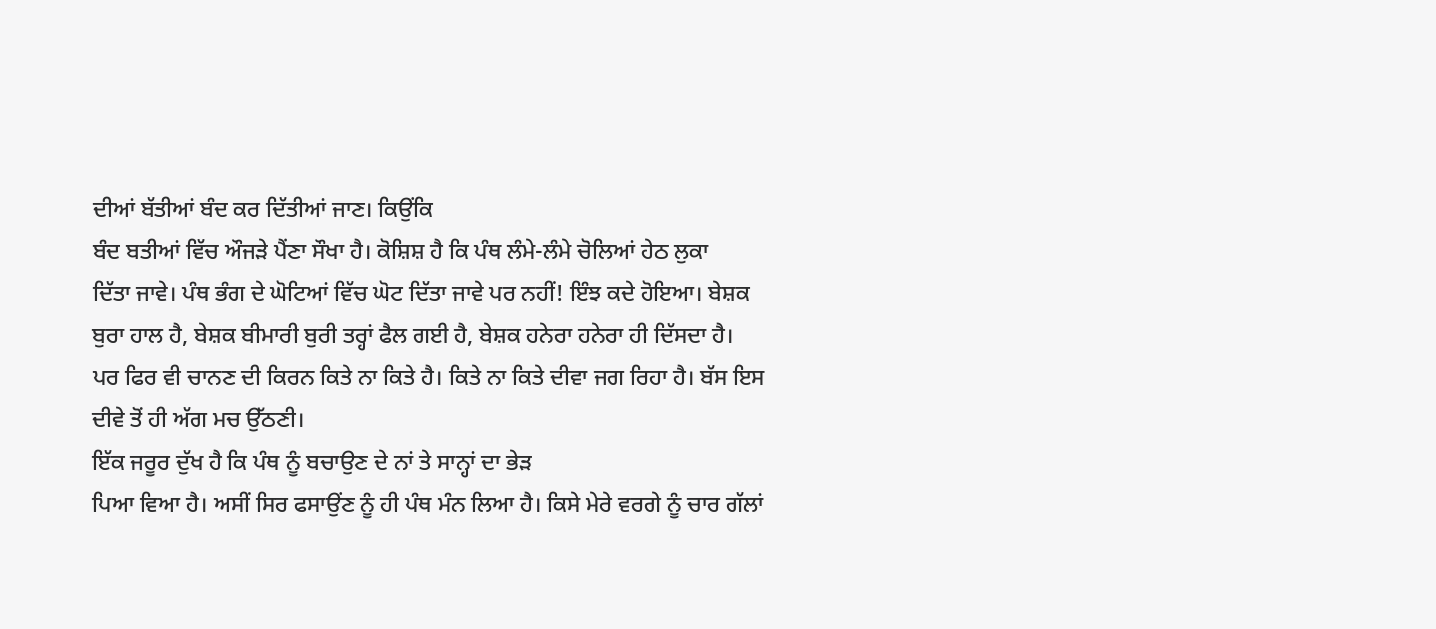ਦੀਆਂ ਬੱਤੀਆਂ ਬੰਦ ਕਰ ਦਿੱਤੀਆਂ ਜਾਣ। ਕਿਉਂਕਿ
ਬੰਦ ਬਤੀਆਂ ਵਿੱਚ ਔਜੜੇ ਪੈਂਣਾ ਸੌਖਾ ਹੈ। ਕੋਸ਼ਿਸ਼ ਹੈ ਕਿ ਪੰਥ ਲੰਮੇ-ਲੰਮੇ ਚੋਲਿਆਂ ਹੇਠ ਲੁਕਾ
ਦਿੱਤਾ ਜਾਵੇ। ਪੰਥ ਭੰਗ ਦੇ ਘੋਟਿਆਂ ਵਿੱਚ ਘੋਟ ਦਿੱਤਾ ਜਾਵੇ ਪਰ ਨਹੀਂ! ਇੰਝ ਕਦੇ ਹੋਇਆ। ਬੇਸ਼ਕ
ਬੁਰਾ ਹਾਲ ਹੈ, ਬੇਸ਼ਕ ਬੀਮਾਰੀ ਬੁਰੀ ਤਰ੍ਹਾਂ ਫੈਲ ਗਈ ਹੈ, ਬੇਸ਼ਕ ਹਨੇਰਾ ਹਨੇਰਾ ਹੀ ਦਿੱਸਦਾ ਹੈ।
ਪਰ ਫਿਰ ਵੀ ਚਾਨਣ ਦੀ ਕਿਰਨ ਕਿਤੇ ਨਾ ਕਿਤੇ ਹੈ। ਕਿਤੇ ਨਾ ਕਿਤੇ ਦੀਵਾ ਜਗ ਰਿਹਾ ਹੈ। ਬੱਸ ਇਸ
ਦੀਵੇ ਤੋਂ ਹੀ ਅੱਗ ਮਚ ਉੱਠਣੀ।
ਇੱਕ ਜਰੂਰ ਦੁੱਖ ਹੈ ਕਿ ਪੰਥ ਨੂੰ ਬਚਾਉਣ ਦੇ ਨਾਂ ਤੇ ਸਾਨ੍ਹਾਂ ਦਾ ਭੇੜ
ਪਿਆ ਵਿਆ ਹੈ। ਅਸੀਂ ਸਿਰ ਫਸਾਉਂਣ ਨੂੰ ਹੀ ਪੰਥ ਮੰਨ ਲਿਆ ਹੈ। ਕਿਸੇ ਮੇਰੇ ਵਰਗੇ ਨੂੰ ਚਾਰ ਗੱਲਾਂ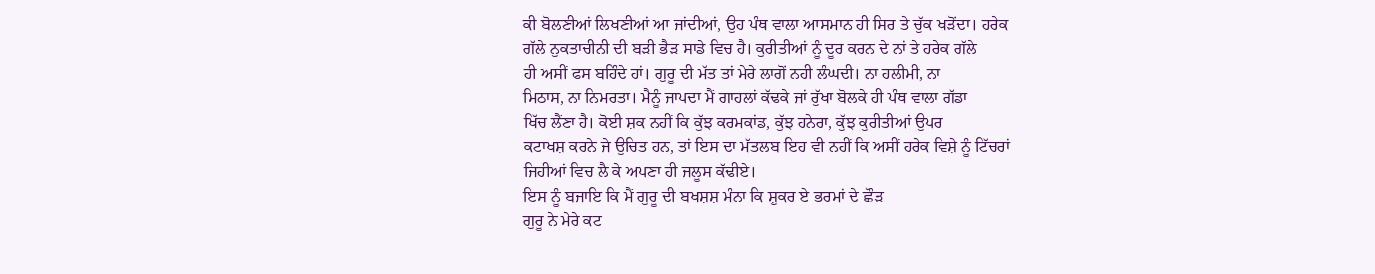ਕੀ ਬੋਲਣੀਆਂ ਲਿਖਣੀਆਂ ਆ ਜਾਂਦੀਆਂ, ਉਹ ਪੰਥ ਵਾਲਾ ਆਸਮਾਨ ਹੀ ਸਿਰ ਤੇ ਚੁੱਕ ਖੜੋਂਦਾ। ਹਰੇਕ
ਗੱਲੇ ਨੁਕਤਾਚੀਨੀ ਦੀ ਬੜੀ ਭੈੜ ਸਾਡੇ ਵਿਚ ਹੈ। ਕੁਰੀਤੀਆਂ ਨੂੰ ਦੂਰ ਕਰਨ ਦੇ ਨਾਂ ਤੇ ਹਰੇਕ ਗੱਲੇ
ਹੀ ਅਸੀਂ ਫਸ ਬਹਿੰਦੇ ਹਾਂ। ਗੁਰੂ ਦੀ ਮੱਤ ਤਾਂ ਮੇਰੇ ਲਾਗੋਂ ਨਹੀ ਲੰਘਦੀ। ਨਾ ਹਲੀਮੀ, ਨਾ
ਮਿਠਾਸ, ਨਾ ਨਿਮਰਤਾ। ਮੈਨੂੰ ਜਾਪਦਾ ਮੈਂ ਗਾਹਲਾਂ ਕੱਢਕੇ ਜਾਂ ਰੁੱਖਾ ਬੋਲਕੇ ਹੀ ਪੰਥ ਵਾਲਾ ਗੱਡਾ
ਖਿੱਚ ਲੈਂਣਾ ਹੈ। ਕੋਈ ਸ਼ਕ ਨਹੀਂ ਕਿ ਕੁੱਝ ਕਰਮਕਾਂਡ, ਕੁੱਝ ਹਨੇਰਾ, ਕੁੱਝ ਕੁਰੀਤੀਆਂ ਉਪਰ
ਕਟਾਖਸ਼ ਕਰਨੇ ਜੇ ਉਚਿਤ ਹਨ, ਤਾਂ ਇਸ ਦਾ ਮੱਤਲਬ ਇਹ ਵੀ ਨਹੀਂ ਕਿ ਅਸੀਂ ਹਰੇਕ ਵਿਸ਼ੇ ਨੂੰ ਟਿੱਚਰਾਂ
ਜਿਹੀਆਂ ਵਿਚ ਲੈ ਕੇ ਅਪਣਾ ਹੀ ਜਲੂਸ ਕੱਢੀਏ।
ਇਸ ਨੂੰ ਬਜਾਇ ਕਿ ਮੈਂ ਗੁਰੂ ਦੀ ਬਖਸ਼ਸ਼ ਮੰਨਾ ਕਿ ਸ਼ੁਕਰ ਏ ਭਰਮਾਂ ਦੇ ਛੌੜ
ਗੁਰੂ ਨੇ ਮੇਰੇ ਕਟ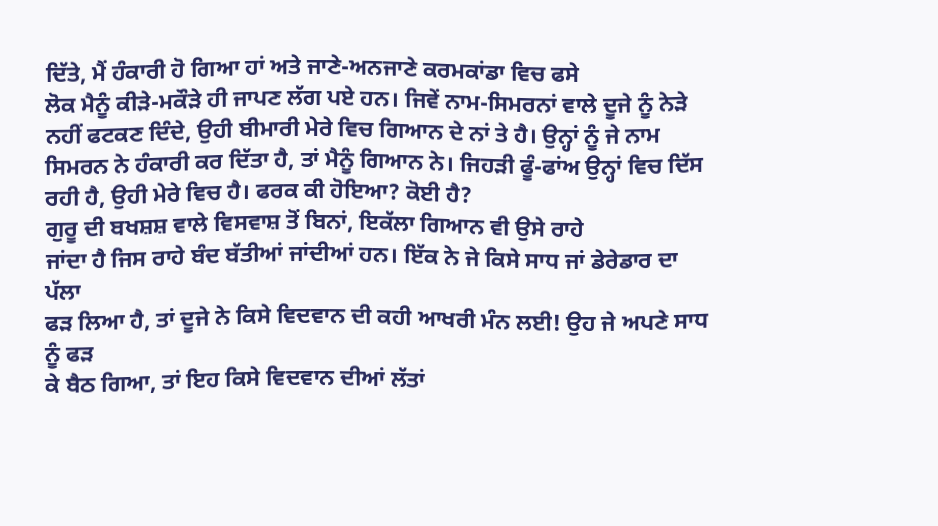ਦਿੱਤੇ, ਮੈਂ ਹੰਕਾਰੀ ਹੋ ਗਿਆ ਹਾਂ ਅਤੇ ਜਾਣੇ-ਅਨਜਾਣੇ ਕਰਮਕਾਂਡਾ ਵਿਚ ਫਸੇ
ਲੋਕ ਮੈਨੂੰ ਕੀੜੇ-ਮਕੌੜੇ ਹੀ ਜਾਪਣ ਲੱਗ ਪਏ ਹਨ। ਜਿਵੇਂ ਨਾਮ-ਸਿਮਰਨਾਂ ਵਾਲੇ ਦੂਜੇ ਨੂੰ ਨੇੜੇ
ਨਹੀਂ ਫਟਕਣ ਦਿੰਦੇ, ਉਹੀ ਬੀਮਾਰੀ ਮੇਰੇ ਵਿਚ ਗਿਆਨ ਦੇ ਨਾਂ ਤੇ ਹੈ। ਉਨ੍ਹਾਂ ਨੂੰ ਜੇ ਨਾਮ
ਸਿਮਰਨ ਨੇ ਹੰਕਾਰੀ ਕਰ ਦਿੱਤਾ ਹੈ, ਤਾਂ ਮੈਨੂੰ ਗਿਆਨ ਨੇ। ਜਿਹੜੀ ਫੂੰ-ਫਾਂਅ ਉਨ੍ਹਾਂ ਵਿਚ ਦਿੱਸ
ਰਹੀ ਹੈ, ਉਹੀ ਮੇਰੇ ਵਿਚ ਹੈ। ਫਰਕ ਕੀ ਹੋਇਆ? ਕੋਈ ਹੈ?
ਗੁਰੂ ਦੀ ਬਖਸ਼ਸ਼ ਵਾਲੇ ਵਿਸਵਾਸ਼ ਤੋਂ ਬਿਨਾਂ, ਇਕੱਲਾ ਗਿਆਨ ਵੀ ਉਸੇ ਰਾਹੇ
ਜਾਂਦਾ ਹੈ ਜਿਸ ਰਾਹੇ ਬੰਦ ਬੱਤੀਆਂ ਜਾਂਦੀਆਂ ਹਨ। ਇੱਕ ਨੇ ਜੇ ਕਿਸੇ ਸਾਧ ਜਾਂ ਡੇਰੇਡਾਰ ਦਾ ਪੱਲਾ
ਫੜ ਲਿਆ ਹੈ, ਤਾਂ ਦੂਜੇ ਨੇ ਕਿਸੇ ਵਿਦਵਾਨ ਦੀ ਕਹੀ ਆਖਰੀ ਮੰਨ ਲਈ! ਉਹ ਜੇ ਅਪਣੇ ਸਾਧ ਨੂੰ ਫੜ
ਕੇ ਬੈਠ ਗਿਆ, ਤਾਂ ਇਹ ਕਿਸੇ ਵਿਦਵਾਨ ਦੀਆਂ ਲੱਤਾਂ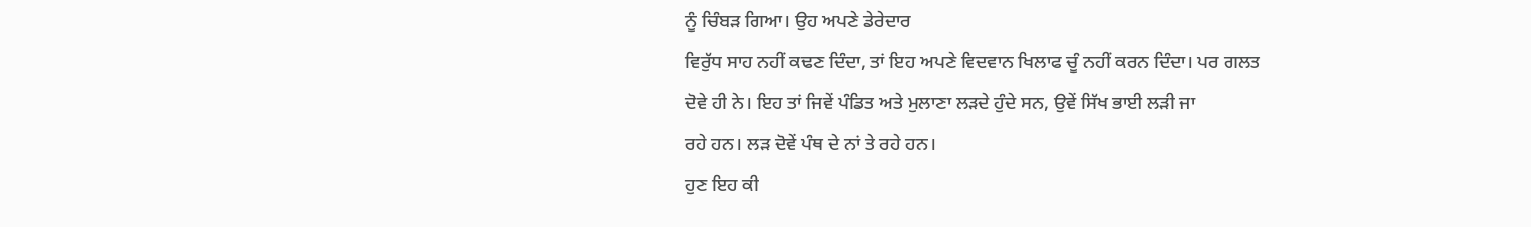ਨੂੰ ਚਿੰਬੜ ਗਿਆ। ਉਹ ਅਪਣੇ ਡੇਰੇਦਾਰ
ਵਿਰੁੱਧ ਸਾਹ ਨਹੀਂ ਕਢਣ ਦਿੰਦਾ, ਤਾਂ ਇਹ ਅਪਣੇ ਵਿਦਵਾਨ ਖਿਲਾਫ ਚੂੰ ਨਹੀਂ ਕਰਨ ਦਿੰਦਾ। ਪਰ ਗਲਤ
ਦੋਵੇ ਹੀ ਨੇ। ਇਹ ਤਾਂ ਜਿਵੇਂ ਪੰਡਿਤ ਅਤੇ ਮੁਲਾਣਾ ਲੜਦੇ ਹੁੰਦੇ ਸਨ, ਉਵੇਂ ਸਿੱਖ ਭਾਈ ਲੜੀ ਜਾ
ਰਹੇ ਹਨ। ਲੜ ਦੋਵੇਂ ਪੰਥ ਦੇ ਨਾਂ ਤੇ ਰਹੇ ਹਨ।
ਹੁਣ ਇਹ ਕੀ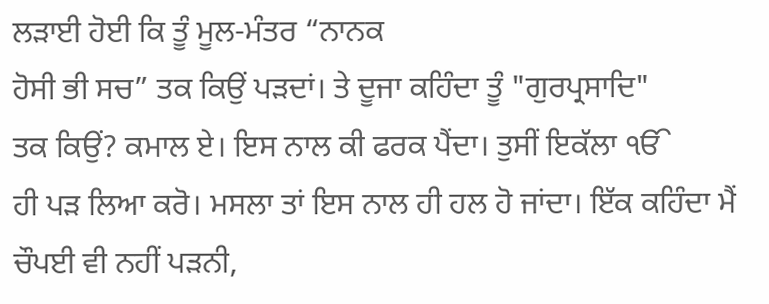ਲੜਾਈ ਹੋਈ ਕਿ ਤੂੰ ਮੂਲ-ਮੰਤਰ “ਨਾਨਕ
ਹੋਸੀ ਭੀ ਸਚ” ਤਕ ਕਿਉਂ ਪੜਦਾਂ। ਤੇ ਦੂਜਾ ਕਹਿੰਦਾ ਤੂੰ "ਗੁਰਪ੍ਰਸਾਦਿ"
ਤਕ ਕਿਉਂ? ਕਮਾਲ ਏ। ਇਸ ਨਾਲ ਕੀ ਫਰਕ ਪੈਂਦਾ। ਤੁਸੀਂ ਇਕੱਲਾ ੴ
ਹੀ ਪੜ ਲਿਆ ਕਰੋ। ਮਸਲਾ ਤਾਂ ਇਸ ਨਾਲ ਹੀ ਹਲ ਹੋ ਜਾਂਦਾ। ਇੱਕ ਕਹਿੰਦਾ ਮੈਂ ਚੌਪਈ ਵੀ ਨਹੀਂ ਪੜਨੀ,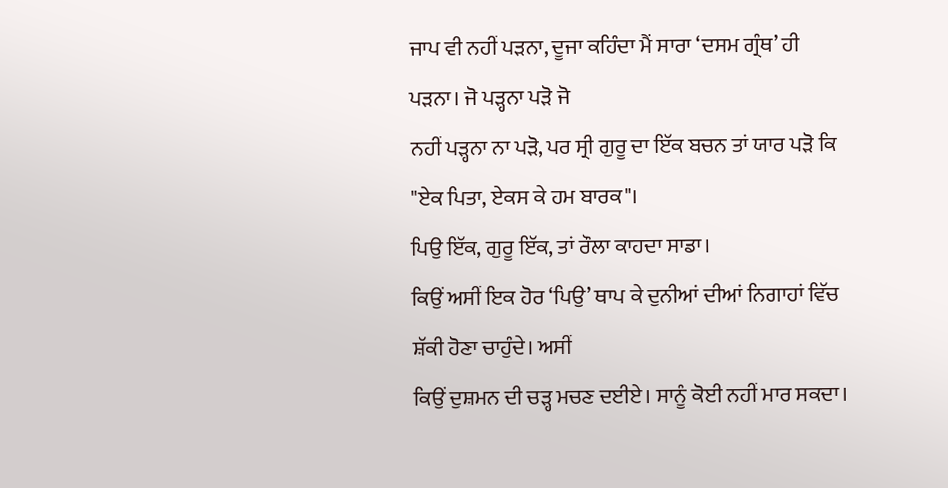ਜਾਪ ਵੀ ਨਹੀਂ ਪੜਨਾ, ਦੂਜਾ ਕਹਿੰਦਾ ਮੈਂ ਸਾਰਾ ‘ਦਸਮ ਗ੍ਰੰਥ’ ਹੀ ਪੜਨਾ। ਜੋ ਪੜ੍ਹਨਾ ਪੜੋ ਜੋ
ਨਹੀਂ ਪੜ੍ਹਨਾ ਨਾ ਪੜੋ, ਪਰ ਸ੍ਰੀ ਗੁਰੂ ਦਾ ਇੱਕ ਬਚਨ ਤਾਂ ਯਾਰ ਪੜੋ ਕਿ
"ਏਕ ਪਿਤਾ, ਏਕਸ ਕੇ ਹਮ ਬਾਰਕ"।
ਪਿਉ ਇੱਕ, ਗੁਰੂ ਇੱਕ, ਤਾਂ ਰੌਲਾ ਕਾਹਦਾ ਸਾਡਾ।
ਕਿਉਂ ਅਸੀਂ ਇਕ ਹੋਰ ‘ਪਿਉ’ ਥਾਪ ਕੇ ਦੁਨੀਆਂ ਦੀਆਂ ਨਿਗਾਹਾਂ ਵਿੱਚ ਸ਼ੱਕੀ ਹੋਣਾ ਚਾਹੁੰਦੇ। ਅਸੀਂ
ਕਿਉਂ ਦੁਸ਼ਮਨ ਦੀ ਚੜ੍ਹ ਮਚਣ ਦਈਏ। ਸਾਨੂੰ ਕੋਈ ਨਹੀਂ ਮਾਰ ਸਕਦਾ।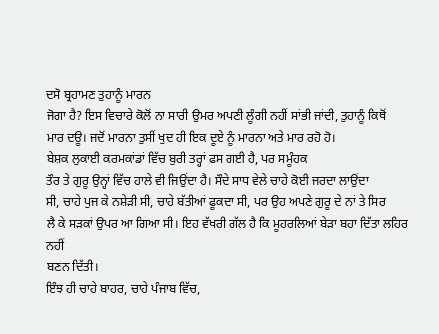ਦਸੋ ਬ੍ਰਹਾਮਣ ਤੁਹਾਨੂੰ ਮਾਰਨ
ਜੋਗਾ ਹੈ? ਇਸ ਵਿਚਾਰੇ ਕੋਲੋਂ ਨਾ ਸਾਰੀ ਉਮਰ ਅਪਣੀ ਲੂੰਗੀ ਨਹੀਂ ਸਾਂਭੀ ਜਾਂਦੀ, ਤੁਹਾਨੂੰ ਕਿਥੋਂ
ਮਾਰ ਦਊ। ਜਦੋਂ ਮਾਰਨਾ ਤੁਸੀਂ ਖੁਦ ਹੀ ਇਕ ਦੂਏ ਨੂੰ ਮਾਰਨਾ ਅਤੇ ਮਾਰ ਰਹੋ ਹੋ।
ਬੇਸ਼ਕ ਲੁਕਾਈ ਕਰਮਕਾਂਡਾਂ ਵਿੱਚ ਬੁਰੀ ਤਰ੍ਹਾਂ ਫਸ ਗਈ ਹੈ, ਪਰ ਸਮੂੰਹਕ
ਤੌਰ ਤੇ ਗੁਰੂ ਉਨ੍ਹਾਂ ਵਿੱਚ ਹਾਲੇ ਵੀ ਜਿਉਂਦਾ ਹੈ। ਸੌਦੇ ਸਾਧ ਵੇਲੇ ਚਾਹੇ ਕੋਈ ਜਰਦਾ ਲਾਉਂਦਾ
ਸੀ, ਚਾਹੇ ਪੁਜ ਕੇ ਨਸ਼ੇੜੀ ਸੀ, ਚਾਹੇ ਬੱਤੀਆਂ ਫੂਕਦਾ ਸੀ, ਪਰ ਉਹ ਅਪਣੇ ਗੁਰੂ ਦੇ ਨਾਂ ਤੇ ਸਿਰ
ਲੈ ਕੇ ਸੜਕਾਂ ਉਪਰ ਆ ਗਿਆ ਸੀ। ਇਹ ਵੱਖਰੀ ਗੱਲ ਹੈ ਕਿ ਮੂਹਰਲਿਆਂ ਬੇੜਾ ਬਹਾ ਦਿੱਤਾ ਲਹਿਰ ਨਹੀਂ
ਬਣਨ ਦਿੱਤੀ।
ਇੰਝ ਹੀ ਚਾਹੇ ਬਾਹਰ, ਚਾਹੇ ਪੰਜਾਬ ਵਿੱਚ,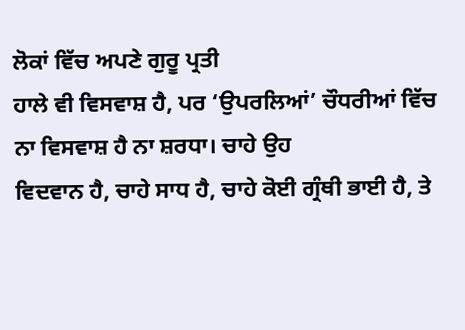ਲੋਕਾਂ ਵਿੱਚ ਅਪਣੇ ਗੁਰੂ ਪ੍ਰਤੀ
ਹਾਲੇ ਵੀ ਵਿਸਵਾਸ਼ ਹੈ, ਪਰ ‘ਉਪਰਲਿਆਂ’ ਚੌਧਰੀਆਂ ਵਿੱਚ ਨਾ ਵਿਸਵਾਸ਼ ਹੈ ਨਾ ਸ਼ਰਧਾ। ਚਾਹੇ ਉਹ
ਵਿਦਵਾਨ ਹੈ, ਚਾਹੇ ਸਾਧ ਹੈ, ਚਾਹੇ ਕੋਈ ਗ੍ਰੰਥੀ ਭਾਈ ਹੈ, ਤੇ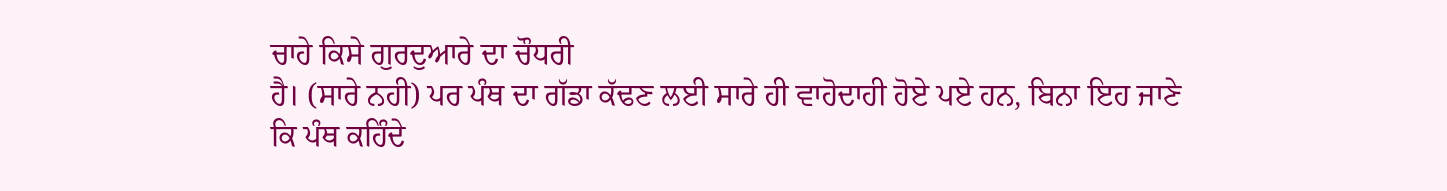ਚਾਹੇ ਕਿਸੇ ਗੁਰਦੁਆਰੇ ਦਾ ਚੌਧਰੀ
ਹੈ। (ਸਾਰੇ ਨਹੀ) ਪਰ ਪੰਥ ਦਾ ਗੱਡਾ ਕੱਢਣ ਲਈ ਸਾਰੇ ਹੀ ਵਾਹੋਦਾਹੀ ਹੋਏ ਪਏ ਹਨ, ਬਿਨਾ ਇਹ ਜਾਣੇ
ਕਿ ਪੰਥ ਕਹਿੰਦੇ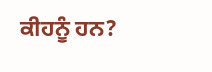ਕੀਹਨੂੰ ਹਨ?